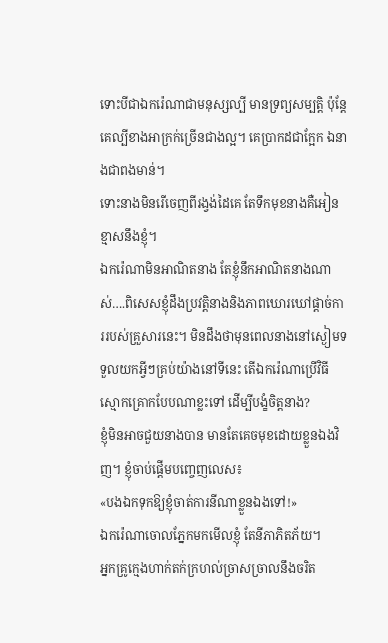ទោះបីជាឯករ៉េណាជាមនុស្សល្បី មានទ្រព្យសម្បត្តិ ប៉ុន្តែគេល្បីខាងអាក្រក់ច្រើនជាងល្អ។ គេប្រាកដជាក្អែក ឯនាងជាពងមាន់។
ទោះនាងមិនរើចេញពីរង្វង់ដៃគេ តែទឹកមុខនាងគឺអៀនខ្មាសនឹងខ្ញុំ។
ឯករ៉េណាមិនអាណិតនាង តែខ្ញុំនឹកអាណិតនាងណាស់….ពិសេសខ្ញុំដឹងប្រវត្តិនាងនិងភាពឃោរឃៅផ្ដាច់ការរបស់គ្រួសារនេះ។ មិនដឹងថាមុនពេលនាងនៅស្ងៀមទទួលយកអ្វីៗគ្រប់យ៉ាងនៅទីនេះ តើឯករ៉េណាប្រើវិធីស្មោកគ្រោកបែបណាខ្លះទៅ ដើម្បីបង្ខំចិត្តនាង?
ខ្ញុំមិនអាចជួយនាងបាន មានតែគេចមុខដោយខ្លួនឯងវិញ។ ខ្ញុំចាប់ផ្ដើមបញ្ចេញលេស៖
«បងឯកទុកឱ្យខ្ញុំចាត់ការនីណាខ្លួនឯងទៅ!»
ឯករ៉េណាចោលភ្នែកមកមើលខ្ញុំ តែនីភាភិតភ័យ។
អ្នកគ្រូក្មេងហាក់តក់ក្រហល់ច្រាសច្រាលនឹងចរិត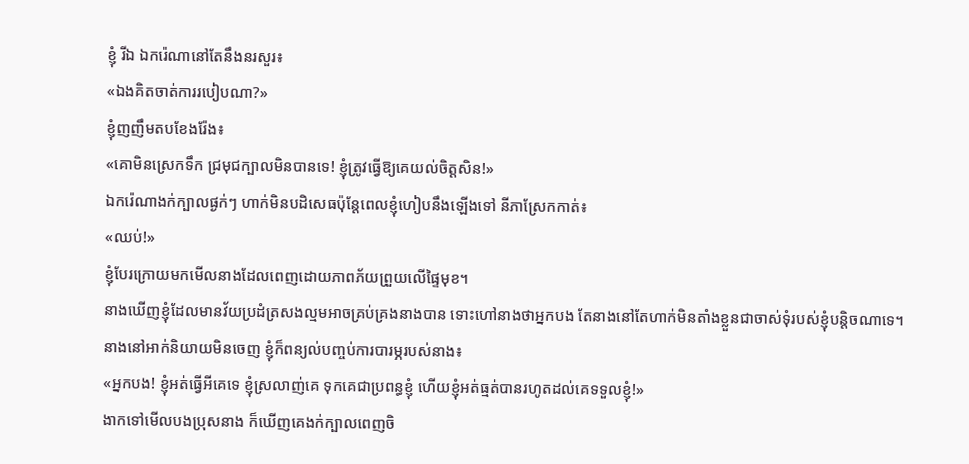ខ្ញុំ រីឯ ឯករ៉េណានៅតែនឹងនរសួរ៖
«ឯងគិតចាត់ការរបៀបណា?»
ខ្ញុំញញឹមតបខែងរ៉ែង៖
«គោមិនស្រេកទឹក ជ្រមុជក្បាលមិនបានទេ! ខ្ញុំត្រូវធ្វើឱ្យគេយល់ចិត្តសិន!»
ឯករ៉េណាងក់ក្បាលផ្ងក់ៗ ហាក់មិនបដិសេធប៉ុន្តែពេលខ្ញុំហៀបនឹងឡើងទៅ នីភាស្រែកកាត់៖
«ឈប់!»
ខ្ញុំបែរក្រោយមកមើលនាងដែលពេញដោយភាពភ័យព្រួយលើផ្ទៃមុខ។
នាងឃើញខ្ញុំដែលមានវ័យប្រដំត្រសងល្មមអាចគ្រប់គ្រងនាងបាន ទោះហៅនាងថាអ្នកបង តែនាងនៅតែហាក់មិនតាំងខ្លួនជាចាស់ទុំរបស់ខ្ញុំបន្តិចណាទេ។
នាងនៅអាក់និយាយមិនចេញ ខ្ញុំក៏ពន្យល់បញ្ចប់ការបារម្ភរបស់នាង៖
«អ្នកបង! ខ្ញុំអត់ធ្វើអីគេទេ ខ្ញុំស្រលាញ់គេ ទុកគេជាប្រពន្ធខ្ញុំ ហើយខ្ញុំអត់ធ្មត់បានរហូតដល់គេទទួលខ្ញុំ!»
ងាកទៅមើលបងប្រុសនាង ក៏ឃើញគេងក់ក្បាលពេញចិ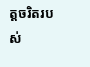ត្តចរិតរបស់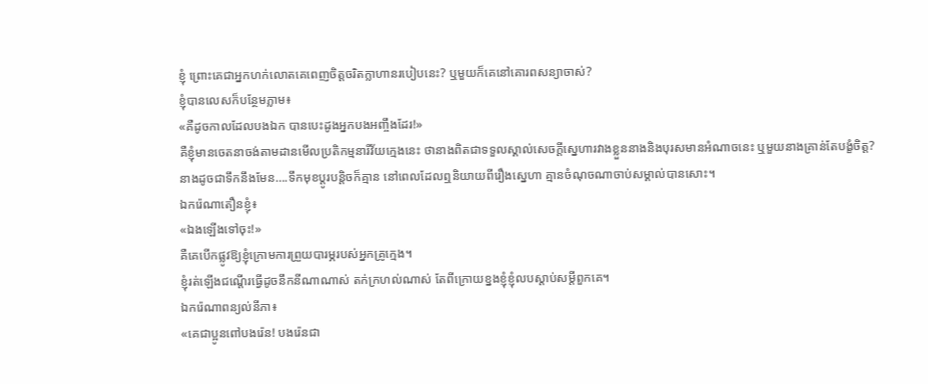ខ្ញុំ ព្រោះគេជាអ្នកហក់លោតគេពេញចិត្តចរិតក្លាហានរបៀបនេះ? ឬមួយក៏គេនៅគោរពសន្យាចាស់?
ខ្ញុំបានលេសក៏បន្ថែមភ្លាម៖
«គឺដូចកាលដែលបងឯក បានបេះដូងអ្នកបងអញ្ចឹងដែរ!»
គឺខ្ញុំមានចេតនាចង់តាមដានមើលប្រតិកម្មនារីវ័យក្មេងនេះ ថានាងពិតជាទទួលស្គាល់សេចក្ដីស្នេហារវាងខ្លួននាងនិងបុរសមានអំណាចនេះ ឬមួយនាងគ្រាន់តែបង្ខំចិត្ត?
នាងដូចជាទឹកនឹងមែន….ទឹកមុខប្តូរបន្តិចក៏គ្មាន នៅពេលដែលឮនិយាយពីរឿងស្នេហា គ្មានចំណុចណាចាប់សម្គាល់បានសោះ។
ឯករ៉េណាតឿនខ្ញុំ៖
«ឯងឡើងទៅចុះ!»
គឺគេបើកផ្លូវឱ្យខ្ញុំក្រោមការព្រួយបារម្ភរបស់អ្នកគ្រូក្មេង។
ខ្ញុំរត់ឡើងជណ្តើរធ្វើដូចនឹកនីណាណាស់ តក់ក្រហល់ណាស់ តែពីក្រោយខ្នងខ្ញុំខ្ញុំលបស្តាប់សម្តីពួកគេ។
ឯករ៉េណាពន្យល់នីភា៖
«គេជាប្អូនពៅបងរ៉េន! បងរ៉េនជា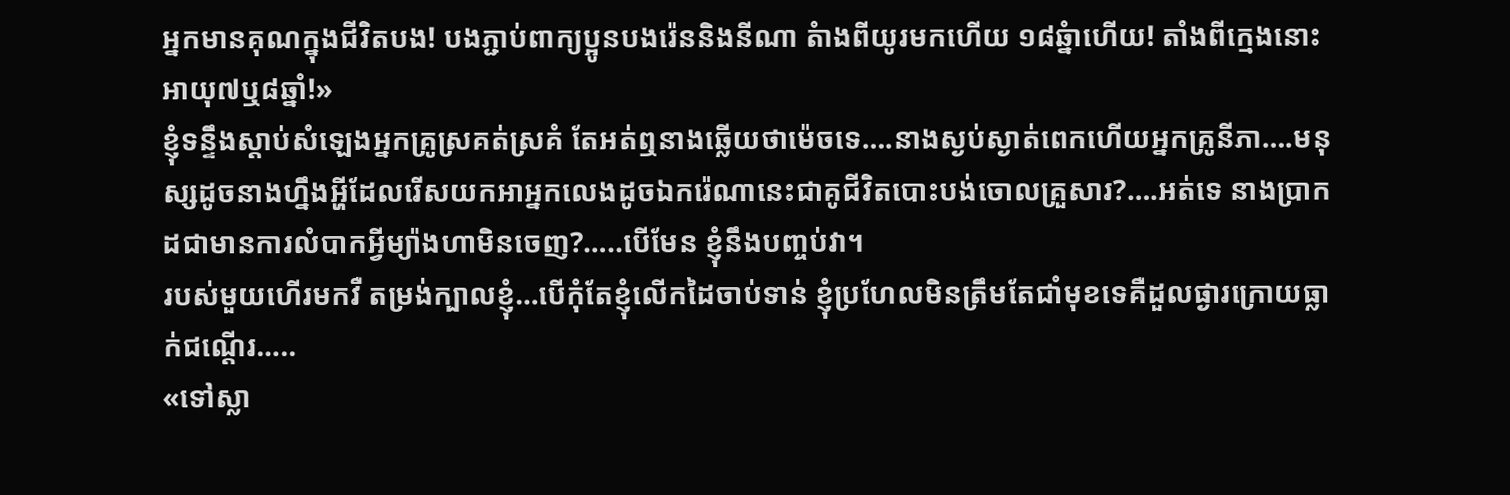អ្នកមានគុណក្នុងជីវិតបង! បងភ្ជាប់ពាក្យប្អូនបងរ៉េននិងនីណា តំាងពីយូរមកហើយ ១៨ឆ្នំាហើយ! តាំងពីក្មេងនោះអាយុ៧ឬ៨ឆ្នាំ!»
ខ្ញុំទន្ទឹងស្តាប់សំឡេងអ្នកគ្រូស្រគត់ស្រគំ តែអត់ឮនាងឆ្លើយថាម៉េចទេ….នាងស្ងប់ស្ងាត់ពេកហើយអ្នកគ្រូនីភា….មនុស្សដូចនាងហ្នឹងអ្ហីដែលរើសយកអាអ្នកលេងដូចឯករ៉េណានេះជាគូជីវិតបោះបង់ចោលគ្រួសារ?….អត់ទេ នាងប្រាកដជាមានការលំបាកអ្វីម្យ៉ាងហាមិនចេញ?…..បើមែន ខ្ញុំនឹងបញ្ចប់វា។
របស់មួយហើរមកវឺ តម្រង់ក្បាលខ្ញុំ…បើកុំតែខ្ញុំលើកដៃចាប់ទាន់ ខ្ញុំប្រហែលមិនត្រឹមតែជាំមុខទេគឺដួលផ្ងារក្រោយធ្លាក់ជណ្តើរ…..
«ទៅស្លា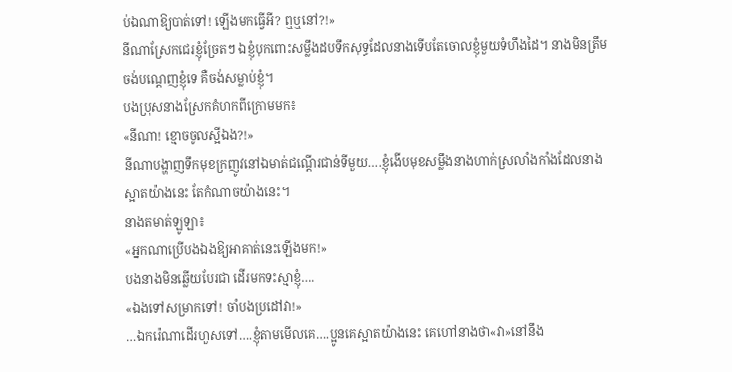ប់ឯណាឱ្យបាត់ទៅ! ឡើងមកធ្វើអី? ឮឬនៅ?!»
នីណាស្រែកជេរខ្ញុំច្រែតៗ ឯខ្ញុំបុកពោះសម្លឹងដបទឹកសុទ្ធដែលនាងទើបតែចោលខ្ញុំមួយទំហឹងដៃ។ នាងមិនត្រឹមចង់បណ្តេញខ្ញុំទេ គឺចង់សម្លាប់ខ្ញុំ។
បងប្រុសនាងស្រែកគំហកពីក្រោមមក៖
«នីណា! ខ្មោចចូលស្អីឯង?!»
នីណាបង្ហាញទឹកមុខក្រញូវនៅឯមាត់ជណ្ដើរជាន់ទីមួយ….ខ្ញុំងើបមុខសម្លឹងនាងហាក់ស្រលាំងកាំងដែលនាងស្អាតយ៉ាងនេះ តែកំណាចយ៉ាងនេះ។
នាងតមាត់ឡូឡា៖
«អ្នកណាប្រើបងឯងឱ្យអាគាត់នេះឡើងមក!»
បងនាងមិនឆ្លើយបែរជា ដើរមកទះស្មាខ្ញុំ….
«ឯងទៅសម្រាកទៅ! ចាំបងប្រដៅវា!»
…ឯករ៉េណាដើរហួសទៅ….ខ្ញុំតាមមើលគេ….ប្អូនគេស្អាតយ៉ាងនេះ គេហៅនាងថា«វា»នៅនឹង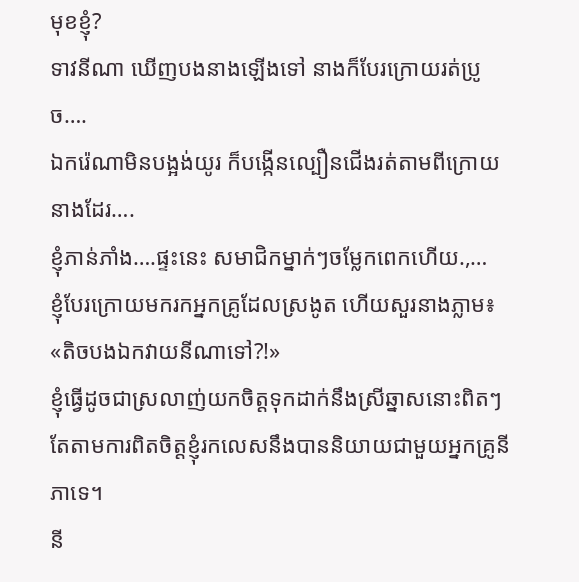មុខខ្ញុំ?
ទាវនីណា ឃើញបងនាងឡើងទៅ នាងក៏បែរក្រោយរត់ប្រូច….
ឯករ៉េណាមិនបង្អង់យូរ ក៏បង្កើនល្បឿនជើងរត់តាមពីក្រោយនាងដែរ….
ខ្ញុំភាន់ភាំង….ផ្ទះនេះ សមាជិកម្នាក់ៗចម្លែកពេកហើយ.,…
ខ្ញុំបែរក្រោយមករកអ្នកគ្រូដែលស្រងូត ហើយសួរនាងភ្លាម៖
«តិចបងឯកវាយនីណាទៅ?!»
ខ្ញុំធ្វើដូចជាស្រលាញ់យកចិត្តទុកដាក់នឹងស្រីឆ្នាសនោះពិតៗ តែតាមការពិតចិត្តខ្ញុំរកលេសនឹងបាននិយាយជាមួយអ្នកគ្រូនីភាទេ។
នី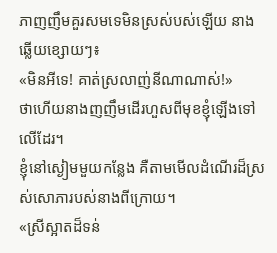ភាញញឹមគួរសមទេមិនស្រស់បស់ឡើយ នាងឆ្លើយខ្សោយៗ៖
«មិនអីទេ! គាត់ស្រលាញ់នីណាណាស់!»
ថាហើយនាងញញឹមដើរហួសពីមុខខ្ញុំឡើងទៅលើដែរ។
ខ្ញុំនៅស្ងៀមមួយកន្លែង គឺតាមមើលដំណើរដ៏ស្រស់សោភារបស់នាងពីក្រោយ។
«ស្រីស្អាតដ៏ទន់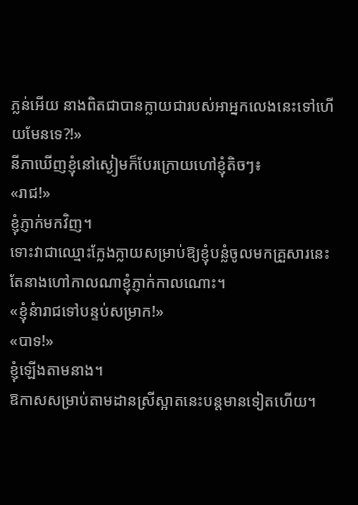ភ្លន់អើយ នាងពិតជាបានក្លាយជារបស់អាអ្នកលេងនេះទៅហើយមែនទេ?!»
នីភាឃើញខ្ញុំនៅស្ងៀមក៏បែរក្រោយហៅខ្ញុំតិចៗ៖
«រាជ!»
ខ្ញុំភ្ញាក់មកវិញ។
ទោះវាជាឈ្មោះក្លែងក្លាយសម្រាប់ឱ្យខ្ញុំបន្លំចូលមកគ្រួសារនេះ តែនាងហៅកាលណាខ្ញុំភ្ញាក់កាលណោះ។
«ខ្ញុំនំារាជទៅបន្ទប់សម្រាក!»
«បាទ!»
ខ្ញុំឡើងតាមនាង។
ឱកាសសម្រាប់តាមដានស្រីស្អាតនេះបន្តមានទៀតហើយ។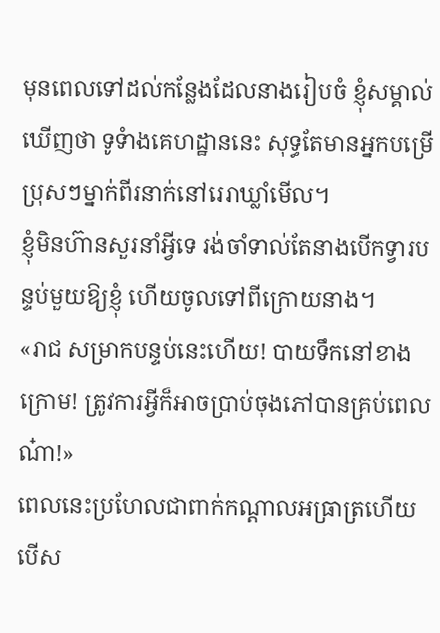មុនពេលទៅដល់កន្លែងដែលនាងរៀបចំ ខ្ញុំសម្គាល់ឃើញថា ទូទំាងគេហដ្ឋាននេះ សុទ្ធតែមានអ្នកបម្រើប្រុសៗម្នាក់ពីរនាក់នៅរេរាឃ្លាំមើល។
ខ្ញុំមិនហ៊ានសួរនាំអ្វីទេ រង់ចាំទាល់តែនាងបើកទ្វារបន្ទប់មួយឱ្យខ្ញុំ ហើយចូលទៅពីក្រោយនាង។
«រាជ សម្រាកបន្ទប់នេះហើយ! បាយទឹកនៅខាងក្រោម! ត្រូវការអ្វីក៏អាចប្រាប់ចុងភៅបានគ្រប់ពេលណ៎ា!»
ពេលនេះប្រហែលជាពាក់កណ្តាលអធ្រាត្រហើយ បើស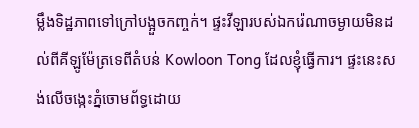ម្លឹងទិដ្ឋភាពទៅក្រៅបង្អួចកញ្ចក់។ ផ្ទះវីឡារបស់ឯករ៉េណាចម្ងាយមិនដល់ពីគីឡូម៉ែត្រទេពីតំបន់ Kowloon Tong ដែលខ្ញុំធ្វើការ។ ផ្ទះនេះសង់លើចង្កេះភ្នំចោមព័ទ្ធដោយ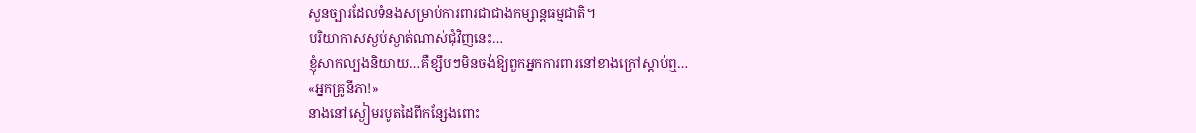សួនច្បារដែលទំនងសម្រាប់ការពារជាជាងកម្សាន្តធម្មជាតិ។
បរិយាកាសស្ងប់ស្ងាត់ណាស់ជុំវិញនេះ…
ខ្ញុំសាកល្បងនិយាយ…គឺខ្សឹបៗមិនចង់ឱ្យពួកអ្នកការពារនៅខាងក្រៅស្តាប់ឮ…
«អ្នកគ្រូនីភា!»
នាងនៅស្ងៀមរបូតដៃពីកន្សែងពោះ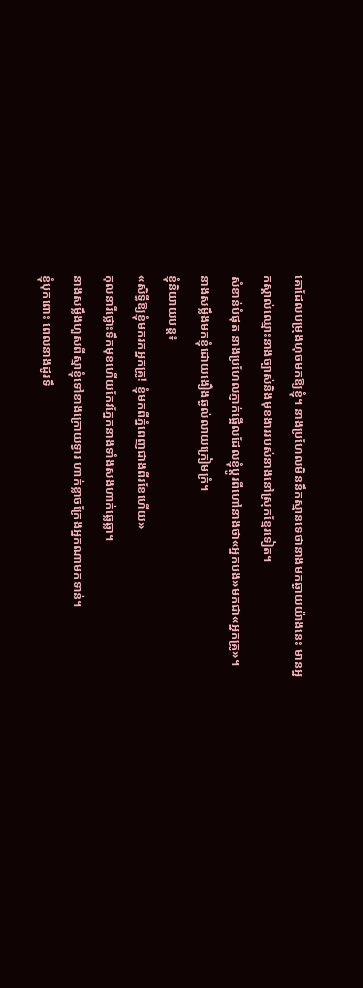គោដែលបម្រុងហុចមកឱ្យខ្ញុំ។ នាងប្រហែលមិននឹកស្មានទេថានាងមកឆ្ងាយយ៉ាងនេះ មានអ្នកស្គាល់ឈ្មោះនាងច្បាស់និងមុខងាររបស់នាងនៅស្រុកខ្មែរទៀត។
សំខាន់បំផុត នាងប្រហែលភ្ញាក់ផ្អើលដែលខ្ញុំប្ដូរពីហៅនាងថា«អ្នកបង»មកជា«អ្នកគ្រូ»។
នាងសម្លឹងមកខ្ញុំដោយងឿងឆ្ងល់លាយក្រៀមក្រំ។
ខ្ញុំនិយាយបន្ត៖
«សិទ្ធីឱ្យខ្ញុំមករកអ្នកគ្រូ! ខ្ញុំមកពីភ្នំពេញជាងពីរខែហើយ»
កុលនារីថ្លោះទឹកមុខហើយកែវភ្នែកនាងទាំងសងហាក់ឆ្លេឆ្លា។
នាងសម្លឹងហួសពីស្មាខ្ញុំទៅខាងក្រោយទ្វារ ហាក់ខ្លាចក្រែងអ្នកណាមកទាន់។
ខ្ញុំបុកពោះ ពេលនាងដូរទឹ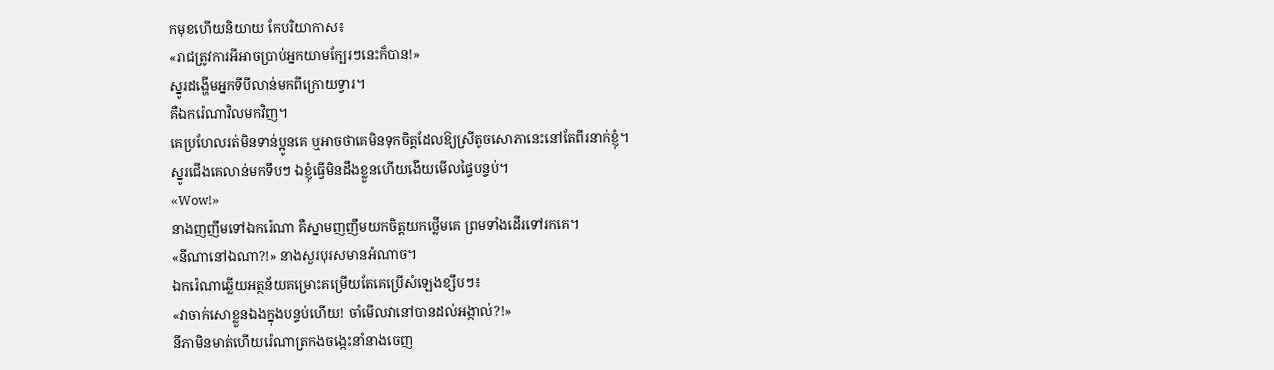កមុខហើយនិយាយ កែបរិយាកាស៖
«រាជត្រូវការអីអាចប្រាប់អ្នកយាមក្បែរៗនេះក៏បាន!»
ស្នូរដង្ហើមអ្នកទីបីលាន់មកពីក្រោយទ្វារ។
គឺឯករ៉េណាវិលមកវិញ។
គេប្រហែលរត់មិនទាន់ប្អូនគេ ឬអាចថាគេមិនទុកចិត្តដែលឱ្យស្រីតូចសោភានេះនៅតែពីរនាក់ខ្ញុំ។
ស្នូរជើងគេលាន់មកទឹបៗ ឯខ្ញុំធ្វើមិនដឹងខ្លួនហើយងើយមើលផ្ទៃបន្ទប់។
«Wow!»
នាងញញឹមទៅឯករ៉េណា គឺស្នាមញញឹមយកចិត្តយកថ្លើមគេ ព្រមទាំងដើរទៅរកគេ។
«នីណានៅឯណា?!» នាងសួរបុរសមានអំណាច។
ឯករ៉េណាឆ្លើយអត្ថន័យគម្រោះគម្រើយតែគេប្រើសំឡេងខ្សឹបៗ៖
«វាចាក់សោខ្លួនឯងក្នុងបន្ទប់ហើយ! ចាំមើលវានៅបានដល់អង្កាល់?!»
នីភាមិនមាត់ហើយរ៉េណាត្រកងចង្កេះនាំនាងចេញ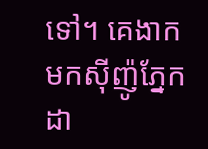ទៅ។ គេងាកមកស៊ីញ៉ូភ្នែកដា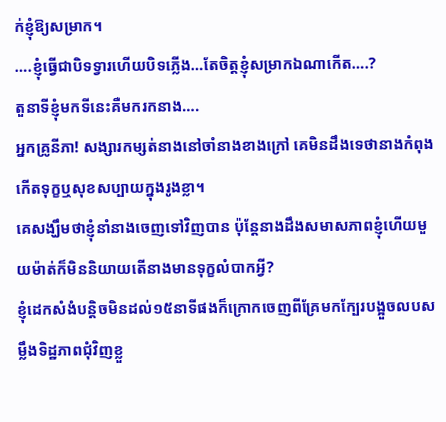ក់ខ្ញុំឱ្យសម្រាក។
….ខ្ញុំធ្វើជាបិទទ្វារហើយបិទភ្លើង…តែចិត្តខ្ញុំសម្រាកឯណាកើត….?
តួនាទីខ្ញុំមកទីនេះគឺមករកនាង….
អ្នកគ្រូនីភា! សង្សារកម្សត់នាងនៅចាំនាងខាងក្រៅ គេមិនដឹងទេថានាងកំពុងកើតទុក្ខឬសុខសប្បាយក្នុងរូងខ្លា។
គេសង្ឃឹមថាខ្ញុំនាំនាងចេញទៅវិញបាន ប៉ុន្តែនាងដឹងសមាសភាពខ្ញុំហើយមួយម៉ាត់ក៏មិននិយាយតើនាងមានទុក្ខលំបាកអ្វី?
ខ្ញុំដេកសំងំបន្តិចមិនដល់១៥នាទីផងក៏ក្រោកចេញពីគ្រែមកក្បែរបង្អួចលបសម្លឹងទិដ្ឋភាពជុំវិញខ្លួ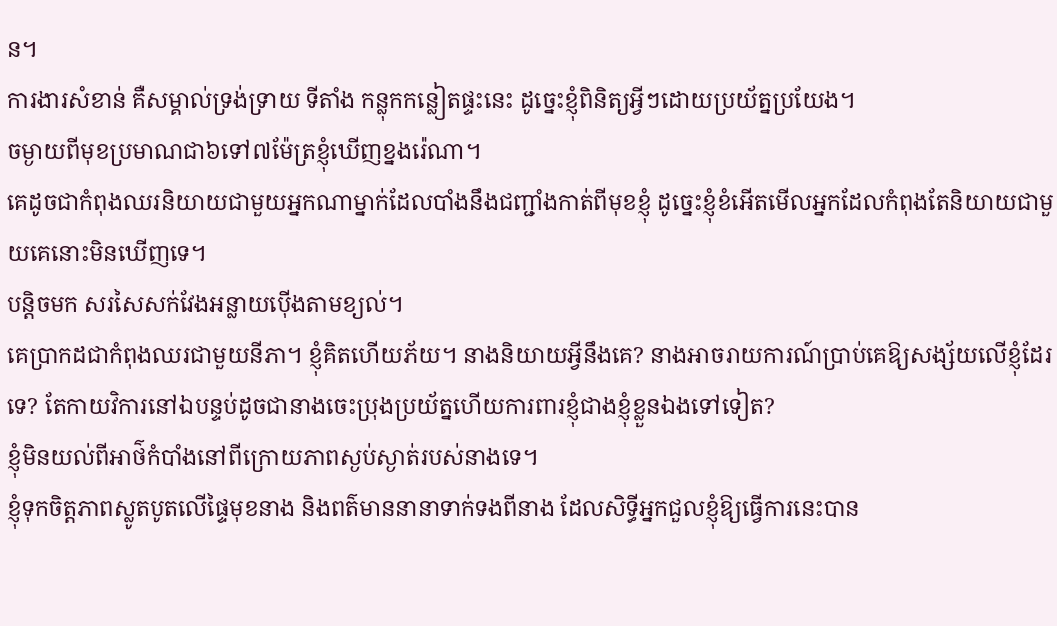ន។
ការងារសំខាន់ គឺសម្គាល់ទ្រង់ទ្រាយ ទីតាំង កន្លុកកន្លៀតផ្ទះនេះ ដូច្នេះខ្ញុំពិនិត្យអ្វីៗដោយប្រយ័ត្នប្រយែង។
ចម្ងាយពីមុខប្រមាណជា៦ទៅ៧ម៉ែត្រខ្ញុំឃើញខ្នងរ៉េណា។
គេដូចជាកំពុងឈរនិយាយជាមួយអ្នកណាម្នាក់ដែលបាំងនឹងជញ្ជាំងកាត់ពីមុខខ្ញុំ ដូច្នេះខ្ញុំខំអើតមើលអ្នកដែលកំពុងតែនិយាយជាមួយគេនោះមិនឃើញទេ។
បន្តិចមក សរសៃសក់វែងអន្លាយប៉ើងតាមខ្យល់។
គេប្រាកដជាកំពុងឈរជាមួយនីភា។ ខ្ញុំគិតហើយភ័យ។ នាងនិយាយអ្វីនឹងគេ? នាងអាចរាយការណ៍ប្រាប់គេឱ្យសង្ស័យលើខ្ញុំដែរទេ? តែកាយវិការនៅឯបន្ទប់ដូចជានាងចេះប្រុងប្រយ័ត្នហើយការពារខ្ញុំជាងខ្ញុំខ្លួនឯងទៅទៀត?
ខ្ញុំមិនយល់ពីអាថ៌កំបាំងនៅពីក្រោយភាពស្ងប់ស្ងាត់របស់នាងទេ។
ខ្ញុំទុកចិត្តភាពស្លូតបូតលើផ្ទៃមុខនាង និងពត៌មាននានាទាក់ទងពីនាង ដែលសិទ្ធីអ្នកជួលខ្ញុំឱ្យធ្វើការនេះបាន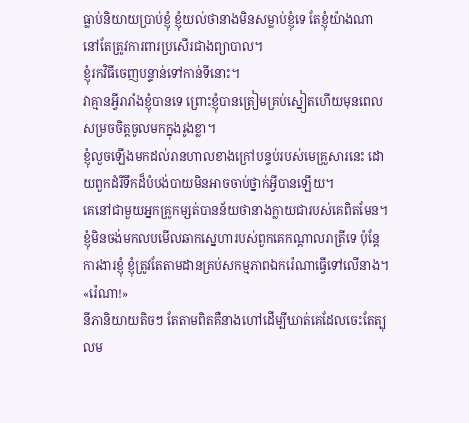ធ្លាប់និយាយប្រាប់ខ្ញុំ ខ្ញុំយល់ថានាងមិនសម្លាប់ខ្ញុំទេ តែខ្ញុំយ៉ាងណានៅតែត្រូវការពារប្រសើរជាងព្យាបាល។
ខ្ញុំរកវិធីចេញបន្ទាន់ទៅកាន់ទីនោះ។
វាគ្មានអ្វីរារាំងខ្ញុំបានទេ ព្រោះខ្ញុំបានត្រៀមគ្រប់ស្នៀតហើយមុនពេលសម្រចចិត្តចូលមកក្នុងរូងខ្លា។
ខ្ញុំលួចឡើងមកដល់រានហាលខាងក្រៅបន្ទប់របស់មេគ្រួសារនេះ ដោយពួកដំរីទឹកដ៏បំបង់បាយមិនអាចចាប់ថ្នាក់អ្វីបានឡើយ។
គេនៅជាមួយអ្នកគ្រូកម្សត់បានន័យថានាងក្លាយជារបស់គេពិតមែន។
ខ្ញុំមិនចង់មកលបមើលឆាកស្នេហារបស់ពួកគេកណ្តាលរាត្រីទេ ប៉ុន្តែការងារខ្ញុំ ខ្ញុំត្រូវតែតាមដានគ្រប់សកម្មភាពឯករ៉េណាធ្វើទៅលើនាង។
«រ៉េណា!»
នីភានិយាយតិចៗ តែតាមពិតគឺនាងហៅដើម្បីឃាត់គេដែលចេះតែត្បុលម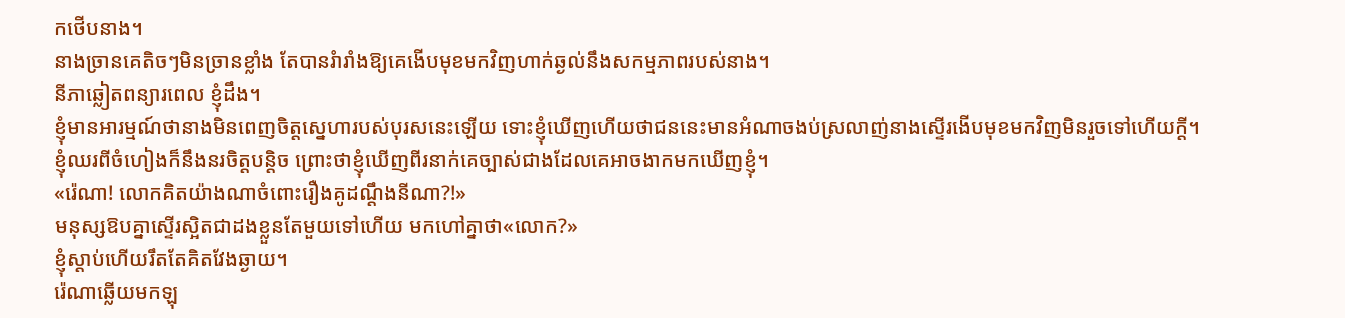កថើបនាង។
នាងច្រានគេតិចៗមិនច្រានខ្លាំង តែបានរំារាំងឱ្យគេងើបមុខមកវិញហាក់ឆ្ងល់នឹងសកម្មភាពរបស់នាង។
នីភាឆ្លៀតពន្យារពេល ខ្ញុំដឹង។
ខ្ញុំមានអារម្មណ៍ថានាងមិនពេញចិត្តស្នេហារបស់បុរសនេះឡើយ ទោះខ្ញុំឃើញហើយថាជននេះមានអំណាចងប់ស្រលាញ់នាងស្ទើរងើបមុខមកវិញមិនរួចទៅហើយក្តី។
ខ្ញុំឈរពីចំហៀងក៏នឹងនរចិត្តបន្តិច ព្រោះថាខ្ញុំឃើញពីរនាក់គេច្បាស់ជាងដែលគេអាចងាកមកឃើញខ្ញុំ។
«រ៉េណា! លោកគិតយ៉ាងណាចំពោះរឿងគូដណ្តឹងនីណា?!»
មនុស្សឱបគ្នាស្ទើរស្អិតជាដងខ្លួនតែមួយទៅហើយ មកហៅគ្នាថា«លោក?»
ខ្ញុំស្ដាប់ហើយរឹតតែគិតវែងឆ្ងាយ។
រ៉េណាឆ្លើយមកឡុ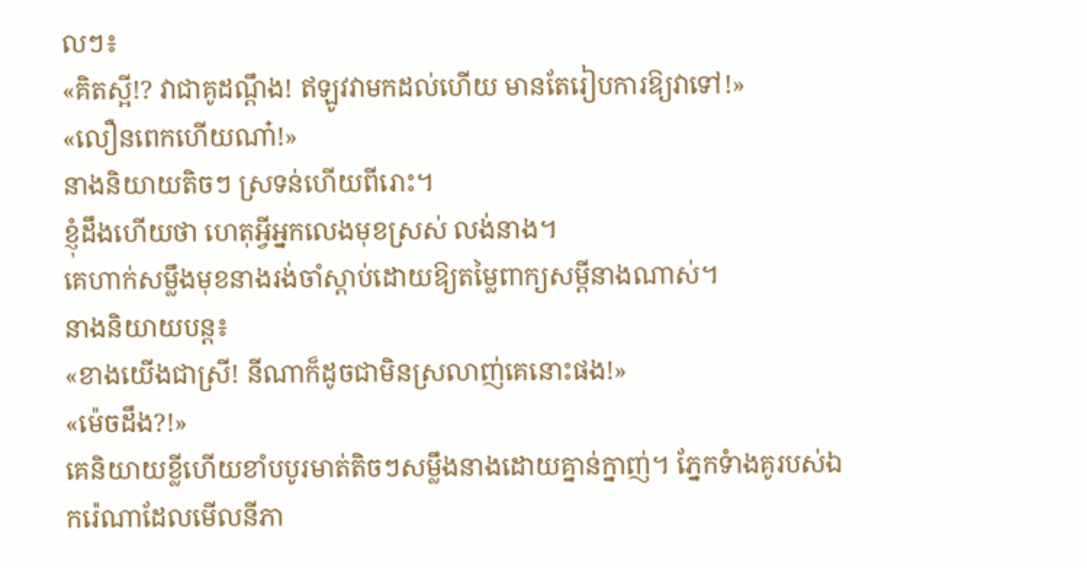លៗ៖
«គិតស្អី!? វាជាគូដណ្តឹង! ឥឡូវវាមកដល់ហើយ មានតែរៀបការឱ្យវាទៅ!»
«លឿនពេកហើយណា៎!»
នាងនិយាយតិចៗ ស្រទន់ហើយពីរោះ។
ខ្ញុំដឹងហើយថា ហេតុអ្វីអ្នកលេងមុខស្រស់ លង់នាង។
គេហាក់សម្លឹងមុខនាងរង់ចាំស្តាប់ដោយឱ្យតម្លៃពាក្យសម្តីនាងណាស់។
នាងនិយាយបន្ត៖
«ខាងយើងជាស្រី! នីណាក៏ដូចជាមិនស្រលាញ់គេនោះផង!»
«ម៉េចដឹង?!»
គេនិយាយខ្លីហើយខាំបបូរមាត់តិចៗសម្លឹងនាងដោយគ្នាន់ក្នាញ់។ ភ្នែកទំាងគូរបស់ឯករ៉េណាដែលមើលនីភា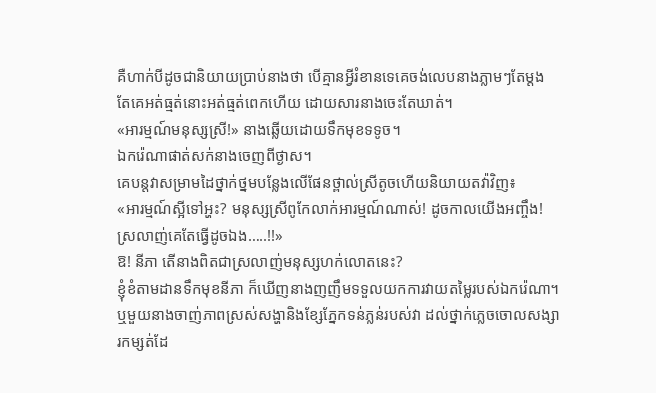គឺហាក់បីដូចជានិយាយប្រាប់នាងថា បើគ្មានអ្វីរំខានទេគេចង់លេបនាងភ្លាមៗតែម្តង តែគេអត់ធ្មត់នោះអត់ធ្មត់ពេកហើយ ដោយសារនាងចេះតែឃាត់។
«អារម្មណ៍មនុស្សស្រី!» នាងឆ្លើយដោយទឹកមុខទទូច។
ឯករ៉េណាផាត់សក់នាងចេញពីថ្ងាស។
គេបន្តវាសម្រាមដៃថ្នាក់ថ្នមបន្លែងលើផែនថ្ពាល់ស្រីតូចហើយនិយាយតវ៉ាវិញ៖
«អារម្មណ៍ស្អីទៅអ្ហះ? មនុស្សស្រីពូកែលាក់អារម្មណ៍ណាស់! ដូចកាលយើងអញ្ចឹង! ស្រលាញ់គេតែធ្វើដូចឯង…..!!»
ឱ! នីភា តើនាងពិតជាស្រលាញ់មនុស្សហក់លោតនេះ?
ខ្ញុំខំតាមដានទឹកមុខនីភា ក៏ឃើញនាងញញឹមទទួលយកការវាយតម្លៃរបស់ឯករ៉េណា។
ឬមួយនាងចាញ់ភាពស្រស់សង្ហានិងខ្សែភ្នែកទន់ភ្លន់របស់វា ដល់ថ្នាក់ភ្លេចចោលសង្សារកម្សត់ដែ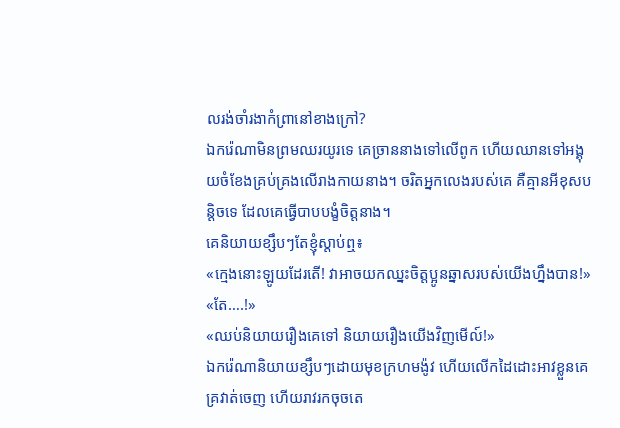លរង់ចាំរងាកំព្រានៅខាងក្រៅ?
ឯករ៉េណាមិនព្រមឈរយូរទេ គេច្រាននាងទៅលើពូក ហើយឈានទៅអង្គុយចំខែងគ្រប់គ្រងលើរាងកាយនាង។ ចរិតអ្នកលេងរបស់គេ គឺគ្មានអីខុសបន្តិចទេ ដែលគេធ្វើបាបបង្ខំចិត្តនាង។
គេនិយាយខ្សឹបៗតែខ្ញុំស្តាប់ឮ៖
«ក្មេងនោះឡូយដែរតើ! វាអាចយកឈ្នះចិត្តប្អូនឆ្នាសរបស់យើងហ្នឹងបាន!»
«តែ….!»
«ឈប់និយាយរឿងគេទៅ និយាយរឿងយើងវិញមើល៍!»
ឯករ៉េណានិយាយខ្សឹបៗដោយមុខក្រហមង៉ូវ ហើយលើកដៃដោះអាវខ្លួនគេគ្រវាត់ចេញ ហើយរាវរកចុចតេ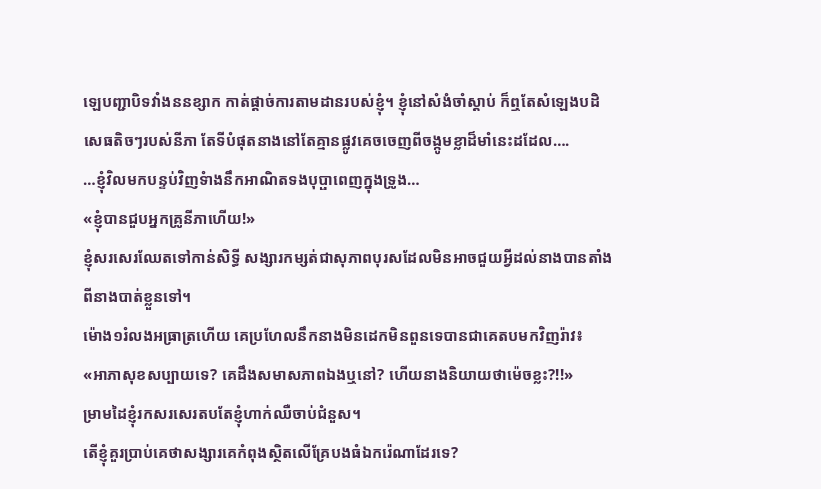ឡេបញ្ជាបិទវាំងននខ្សាក កាត់ផ្តាច់ការតាមដានរបស់ខ្ញុំ។ ខ្ញុំនៅសំងំចាំស្តាប់ ក៏ឮតែសំឡេងបដិសេធតិចៗរបស់នីភា តែទីបំផុតនាងនៅតែគ្មានផ្លូវគេចចេញពីចង្កូមខ្លាដ៏មាំនេះដដែល….
…ខ្ញុំវិលមកបន្ទប់វិញទំាងនឹកអាណិតទងបុប្ផាពេញក្នុងទ្រូង…
«ខ្ញុំបានជួបអ្នកគ្រូនីភាហើយ!»
ខ្ញុំសរសេរឈែតទៅកាន់សិទ្ធី សង្សារកម្សត់ជាសុភាពបុរសដែលមិនអាចជួយអ្វីដល់នាងបានតាំងពីនាងបាត់ខ្លួនទៅ។
ម៉ោង១រំលងអធ្រាត្រហើយ គេប្រហែលនឹកនាងមិនដេកមិនពួនទេបានជាគេតបមកវិញរ៉ាវ៖
«អាភាសុខសប្បាយទេ? គេដឹងសមាសភាពឯងឬនៅ? ហើយនាងនិយាយថាម៉េចខ្លះ?!!»
ម្រាមដៃខ្ញុំរកសរសេរតបតែខ្ញុំហាក់ឈឺចាប់ជំនួស។
តើខ្ញុំគួរប្រាប់គេថាសង្សារគេកំពុងស្ថិតលើគ្រែបងធំឯករ៉េណាដែរទេ?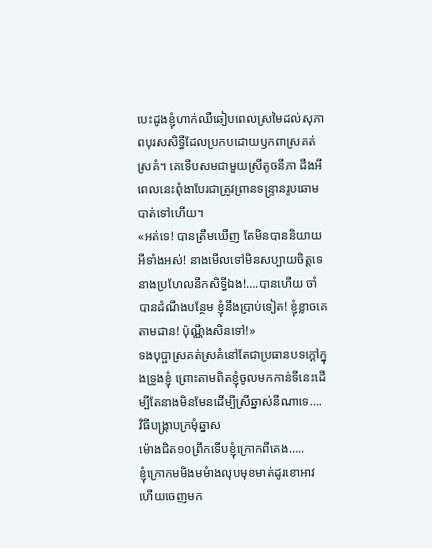បេះដូងខ្ញុំហាក់ឈឺឆៀបពេលស្រមៃដល់សុភាពបុរសសិទ្ធីដែលប្រកបដោយឫកពាស្រគត់ស្រគំ។ គេទើបសមជាមួយស្រីតូចនីភា ដឹងអីពេលនេះពុំងាបែរជាត្រូវព្រានទន្ទ្រានរូបឆោមបាត់ទៅហើយ។
«អត់ទេ! បានត្រឹមឃើញ តែមិនបាននិយាយអីទាំងអស់! នាងមើលទៅមិនសប្បាយចិត្តទេ នាងប្រហែលនឹកសិទ្ធីឯង!….បានហើយ ចាំបានដំណឹងបន្ថែម ខ្ញុំនឹងប្រាប់ទៀត! ខ្ញុំខ្លាចគេតាមដាន! ប៉ុណ្ណឹងសិនទៅ!»
ទងបុប្ផាស្រគត់ស្រគំនៅតែជាប្រធានបទក្ដៅក្នុងទ្រូងខ្ញុំ ព្រោះតាមពិតខ្ញុំចូលមកកាន់ទីនេះដើម្បីតែនាងមិនមែនដើម្បីស្រីឆ្នាស់នីណាទេ….
វិធីបង្ក្រាបក្រមុំឆ្នាស
ម៉ោងជិត១០ព្រឹកទើបខ្ញុំក្រោកពីគេង…..
ខ្ញុំក្រោកមមិងមមំាងលុបមុខមាត់ដូរខោអាវហើយចេញមក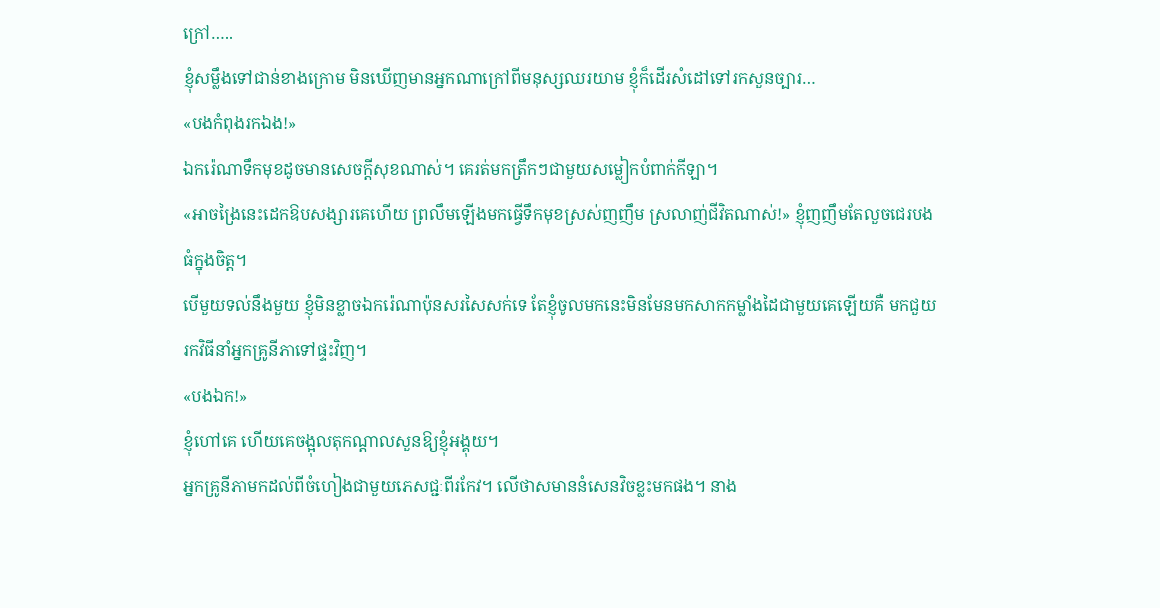ក្រៅ…..
ខ្ញុំសម្លឹងទៅជាន់ខាងក្រោម មិនឃើញមានអ្នកណាក្រៅពីមនុស្សឈរយាម ខ្ញុំក៏ដើរសំដៅទៅរកសួនច្បារ…
«បងកំពុងរកឯង!»
ឯករ៉េណាទឹកមុខដូចមានសេចក្ដីសុខណាស់។ គេរត់មកត្រឹកៗជាមួយសម្លៀកបំពាក់កីឡា។
«អាចង្រៃនេះដេកឱបសង្សារគេហើយ ព្រលឹមឡើងមកធ្វើទឹកមុខស្រស់ញញឹម ស្រលាញ់ជីវិតណាស់!» ខ្ញុំញញឹមតែលួចជេរបងធំក្នុងចិត្ត។
បើមួយទល់នឹងមួយ ខ្ញុំមិនខ្លាចឯករ៉េណាប៉ុនសរសៃសក់ទេ តែខ្ញុំចូលមកនេះមិនមែនមកសាកកម្លាំងដៃជាមួយគេឡើយគឺ មកជួយរកវិធីនាំអ្នកគ្រូនីភាទៅផ្ទះវិញ។
«បងឯក!»
ខ្ញុំហៅគេ ហើយគេចង្អុលតុកណ្ដាលសួនឱ្យខ្ញុំអង្គុយ។
អ្នកគ្រូនីភាមកដល់ពីចំហៀងជាមួយភេសជ្ជៈពីរកែវ។ លើថាសមាននំសេនវិចខ្លះមកផង។ នាង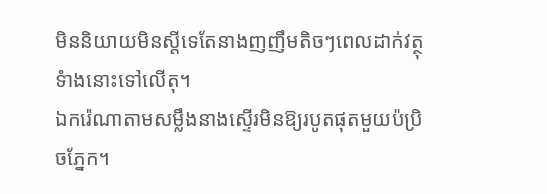មិននិយាយមិនស្តីទេតែនាងញញឹមតិចៗពេលដាក់វត្ថុទំាងនោះទៅលើតុ។
ឯករ៉េណាតាមសម្លឹងនាងស្ទើរមិនឱ្យរបូតផុតមួយប៉ប្រិចភ្នែក។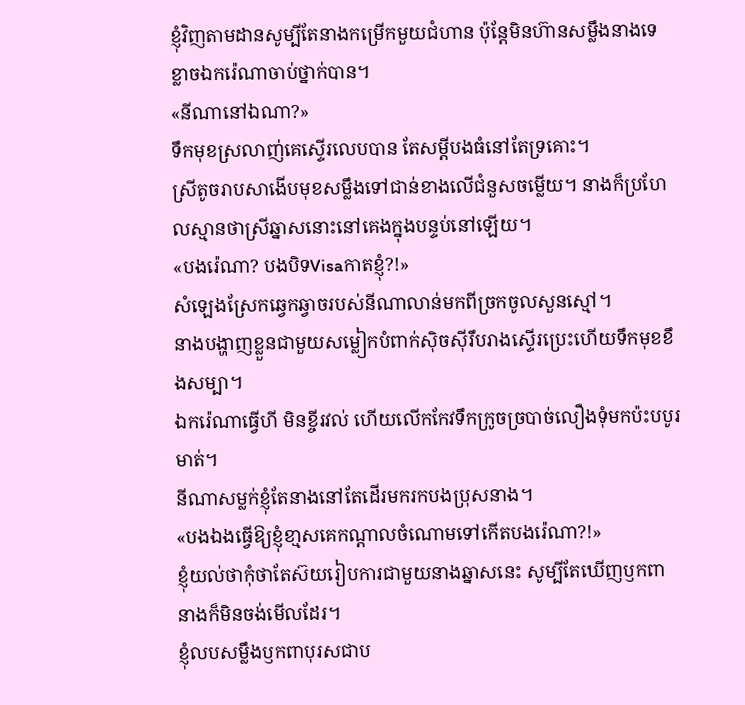ខ្ញុំវិញតាមដានសូម្បីតែនាងកម្រើកមួយជំហាន ប៉ុន្តែមិនហ៊ានសម្លឹងនាងទេ ខ្លាចឯករ៉េណាចាប់ថ្នាក់បាន។
«នីណានៅឯណា?»
ទឹកមុខស្រលាញ់គេស្ទើរលេបបាន តែសម្តីបងធំនៅតែទ្រគោះ។
ស្រីតូចរាបសាងើបមុខសម្លឹងទៅជាន់ខាងលើជំនួសចម្លើយ។ នាងក៏ប្រហែលស្មានថាស្រីឆ្នាសនោះនៅគេងក្នុងបន្ទប់នៅឡើយ។
«បងរ៉េណា? បងបិទVisaកាតខ្ញុំ?!»
សំឡេងស្រែកឆ្វេកឆ្វាចរបស់នីណាលាន់មកពីច្រកចូលសួនស្មៅ។
នាងបង្ហាញខ្លួនជាមួយសម្លៀកបំពាក់ស៊ិចស៊ីរឹបរាងស្ទើរប្រេះហើយទឹកមុខខឹងសម្បា។
ឯករ៉េណាធ្វើហី មិនខ្ចីរវល់ ហើយលើកកែវទឹកក្រូចច្របាច់លឿងទុំមកប៉ះបបូរមាត់។
នីណាសម្លក់ខ្ញុំតែនាងនៅតែដើរមករកបងប្រុសនាង។
«បងឯងធ្វើឱ្យខ្ញុំខា្មសគេកណ្តាលចំណោមទៅកើតបងរ៉េណា?!»
ខ្ញុំយល់ថាកុំថាតែស៊យរៀបការជាមួយនាងឆ្នាសនេះ សូម្បីតែឃើញឫកពានាងក៏មិនចង់មើលដែរ។
ខ្ញុំលបសម្លឹងឫកពាបុរសជាប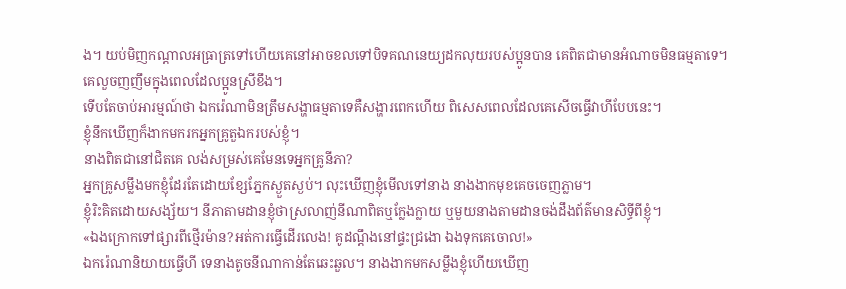ង។ យប់មិញកណ្តាលអធ្រាត្រទៅហើយគេនៅអាចខលទៅបិទគណនេយ្យដកលុយរបស់ប្អូនបាន គេពិតជាមានអំណាចមិនធម្មតាទេ។
គេលួចញញឹមក្នុងពេលដែលប្អូនស្រីខឹង។
ទើបតែចាប់អារម្មណ៍ថា ឯករ៉េណាមិនត្រឹមសង្ហាធម្មតាទេគឺសង្ហារពេកហើយ ពិសេសពេលដែលគេសើចធ្វើវាហីបែបនេះ។
ខ្ញុំនឹកឃើញក៏ងាកមករកអ្នកគ្រូតួឯករបស់ខ្ញុំ។
នាងពិតជានៅជិតគេ លង់សម្រស់គេមែនទេអ្នកគ្រូនីភា?
អ្នកគ្រូសម្លឹងមកខ្ញុំដែរតែដោយខ្សែភ្នែកស្ងួតស្ងប់។ លុះឃើញខ្ញុំមើលទៅនាង នាងងាកមុខគេចចេញភ្លាម។
ខ្ញុំរិះគិតដោយសង្ស័យ។ នីភាតាមដានខ្ញុំថាស្រលាញ់នីណាពិតឬក្លែងក្លាយ ឬមួយនាងតាមដានចង់ដឹងព័ត៌មានសិទ្ធីពីខ្ញុំ។
«ឯងក្រោកទៅផ្សារពីថ្មើរម៉ាន?អត់ការធ្វើដើរលេង! គូដណ្ដឹងនៅផ្ទះជ្រងោ ឯងទុកគេចោល!»
ឯករ៉េណានិយាយធ្វើហី ទេនាងតូចនីណាកាន់តែឆេះឆួល។ នាងងាកមកសម្លឹងខ្ញុំហើយឃើញ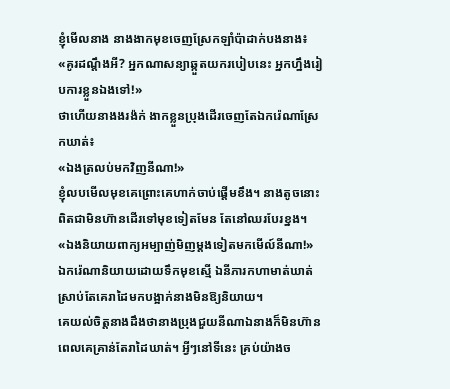ខ្ញុំមើលនាង នាងងាកមុខចេញស្រែកឡាំប៉ាដាក់បងនាង៖
«គូរដណ្ដឹងអី? អ្នកណាសន្យាឆ្កួតយករបៀបនេះ អ្នកហ្នឹងរៀបការខ្លួនឯងទៅ!»
ថាហើយនាងងរង៉ក់ ងាកខ្លួនប្រុងដើរចេញតែឯករ៉េណាស្រែកឃាត់៖
«ឯងត្រលប់មកវិញនីណា!»
ខ្ញុំលបមើលមុខគេព្រោះគេហាក់ចាប់ផ្តើមខឹង។ នាងតូចនោះពិតជាមិនហ៊ានដើរទៅមុខទៀតមែន តែនៅឈរបែរខ្នង។
«ឯងនិយាយពាក្យអម្បាញ់មិញម្តងទៀតមកមើល៍នីណា!»
ឯករ៉េណានិយាយដោយទឹកមុខស្មើ ឯនីភារកហាមាត់ឃាត់ ស្រាប់តែគេរាដៃមកបង្អាក់នាងមិនឱ្យនិយាយ។
គេយល់ចិត្តនាងដឹងថានាងប្រុងជួយនីណាឯនាងក៏មិនហ៊ាន ពេលគេគ្រាន់តែរាដៃឃាត់។ អ្វីៗនៅទីនេះ គ្រប់យ៉ាងច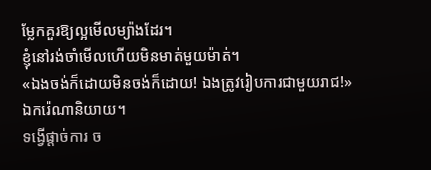ម្លែកគួរឱ្យល្អមើលម្យ៉ាងដែរ។
ខ្ញុំនៅរង់ចាំមើលហើយមិនមាត់មួយម៉ាត់។
«ឯងចង់ក៏ដោយមិនចង់ក៏ដោយ! ឯងត្រូវរៀបការជាមួយរាជ!»
ឯករ៉េណានិយាយ។
ទង្វើផ្តាច់ការ ច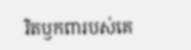រិតឫកពារបស់គេ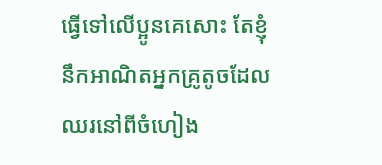ធ្វើទៅលើប្អូនគេសោះ តែខ្ញុំនឹកអាណិតអ្នកគ្រូតូចដែលឈរនៅពីចំហៀង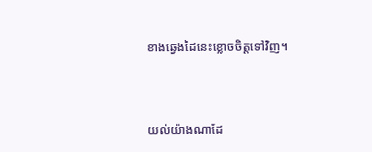ខាងឆ្វេងដៃនេះខ្លោចចិត្តទៅវិញ។



យល់យ៉ាងណាដែ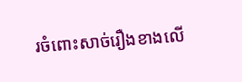រចំពោះសាច់រឿងខាងលើ